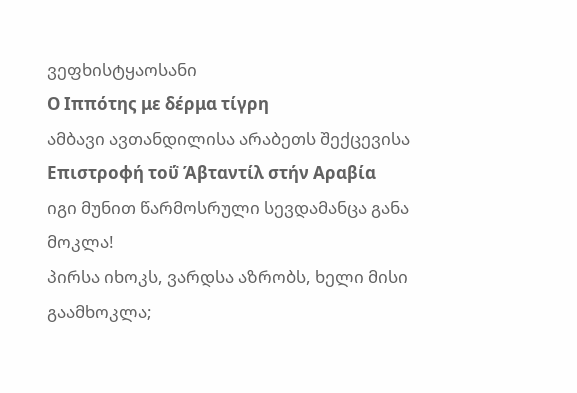ვეფხისტყაოსანი
Ο Ιππότης με δέρμα τίγρη
ამბავი ავთანდილისა არაბეთს შექცევისა
Επιστροφή τοΰ Άβταντίλ στήν Αραβία
იგი მუნით წარმოსრული სევდამანცა განა მოკლა!
პირსა იხოკს, ვარდსა აზრობს, ხელი მისი გაამხოკლა;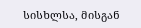სისხლსა, მისგან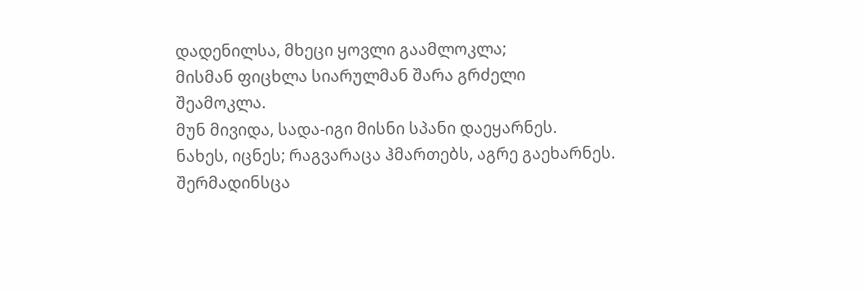დადენილსა, მხეცი ყოვლი გაამლოკლა;
მისმან ფიცხლა სიარულმან შარა გრძელი შეამოკლა.
მუნ მივიდა, სადა-იგი მისნი სპანი დაეყარნეს.
ნახეს, იცნეს; რაგვარაცა ჰმართებს, აგრე გაეხარნეს.
შერმადინსცა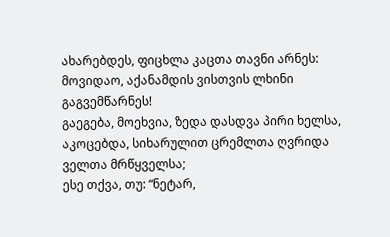ახარებდეს, ფიცხლა კაცთა თავნი არნეს:
მოვიდაო, აქანამდის ვისთვის ლხინი გაგვემწარნეს!
გაეგება, მოეხვია, ზედა დასდვა პირი ხელსა,
აკოცებდა, სიხარულით ცრემლთა ღვრიდა ველთა მრწყველსა;
ესე თქვა, თუ: “ნეტარ,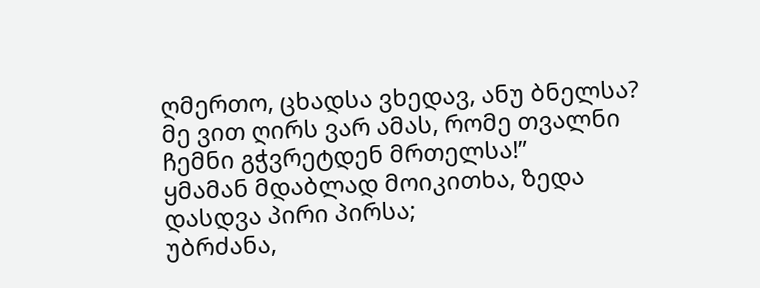ღმერთო, ცხადსა ვხედავ, ანუ ბნელსა?
მე ვით ღირს ვარ ამას, რომე თვალნი ჩემნი გჭვრეტდენ მრთელსა!”
ყმამან მდაბლად მოიკითხა, ზედა დასდვა პირი პირსა;
უბრძანა,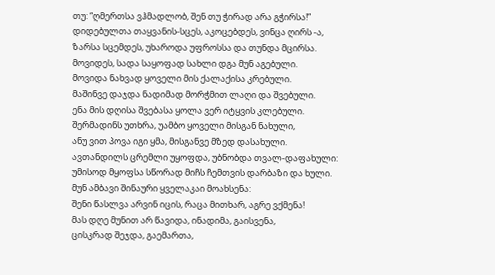თუ: “ღმერთსა ვჰმადლობ, შენ თუ ჭირად არა გჭირსა!”
დიდებულთა თაყვანის-სცეს, აკოცებდეს, ვინცა ღირს -ა,
ზარსა სცემდეს, უხაროდა უფროსსა და თუნდა მცირსა.
მოვიდეს, სადა საყოფად სახლი დგა მუნ აგებული.
მოვიდა ნახვად ყოველი მის ქალაქისა კრებული.
მაშინვე დაჯდა ნადიმად მორჭმით ლაღი და შვებული.
ენა მის დღისა შვებასა ყოლა ვერ იტყვის კლებული.
შერმადინს უთხრა, უამბო ყოველი მისგან ნახული,
ანუ ვით პოვა იგი ყმა, მისგანვე მზედ დასახული.
ავთანდილს ცრემლი უყოფდა, უბნობდა თვალ-დაფახული:
უმისოდ მყოფსა სწორად მიჩს ჩემთვის დარბაზი და ხული.
მუნ ამბავი შინაური ყველაკაი მოახსენა:
შენი წასლვა არვინ იცის, რაცა მითხარ, აგრე ვქმენა!
მას დღე მუნით არ წავიდა, ინადიმა, გაისვენა,
ცისკრად შეჯდა, გაემართა,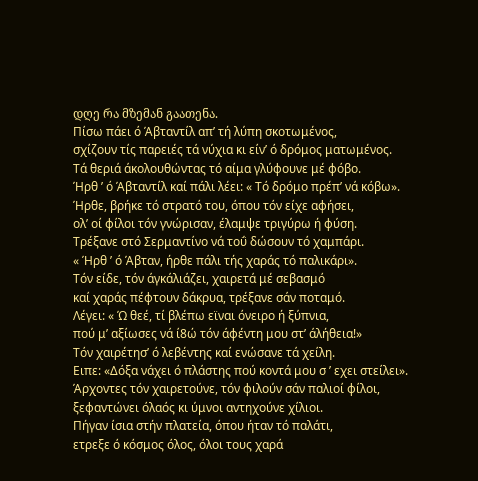დღე რა მზემან გაათენა.
Πίσω πάει ό Άβταντίλ απ’ τή λύπη σκοτωμένος,
σχίζουν τίς παρειές τά νύχια κι είν’ ό δρόμος ματωμένος.
Τά θεριά άκολουθώντας τό αίμα γλύφουνε μέ φόβο.
Ήρθ ’ ό Άβταντίλ καί πάλι λέει: « Τό δρόμο πρέπ’ νά κόβω».
Ήρθε, βρήκε τό στρατό του, όπου τόν είχε αφήσει,
ολ’ οί φίλοι τόν γνώρισαν, έλαμψε τριγύρω ή φύση.
Τρέξανε στό Σερμαντίνο νά τοΰ δώσουν τό χαμπάρι.
« Ήρθ ’ ό Άβταν, ήρθε πάλι τής χαράς τό παλικάρι».
Τόν είδε, τόν άγκάλιάζει, χαιρετά μέ σεβασμό
καί χαράς πέφτουν δάκρυα, τρέξανε σάν ποταμό.
Λέγει: « Ώ θεέ, τί βλέπω εϊναι όνειρο ή ξύπνια,
πού μ’ αξίωσες νά ί8ώ τόν άφέντη μου στ’ άλήθεια!»
Τόν χαιρέτησ’ ό λεβέντης καί ενώσανε τά χείλη.
Ειπε: «Δόξα νάχει ό πλάστης πού κοντά μου σ ’ εχει στείλει».
Άρχοντες τόν χαιρετούνε, τόν φιλούν σάν παλιοί φίλοι,
ξεφαντώνει όλαός κι ύμνοι αντηχούνε χίλιοι.
Πήγαν ίσια στήν πλατεία, όπου ήταν τό παλάτι,
ετρεξε ό κόσμος όλος, όλοι τους χαρά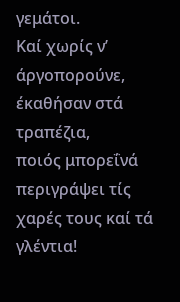γεμάτοι.
Καί χωρίς ν’ άργοπορούνε, έκαθήσαν στά τραπέζια,
ποιός μπορεΐνά περιγράψει τίς χαρές τους καί τά γλέντια!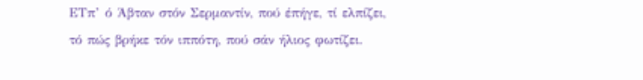ΕΤπ’ ό Άβταν στόν Σερμαντίν, πού έπήγε, τί ελπίζει,
τό πώς βρήκε τόν ιππότη, πού σάν ήλιος φωτίζει.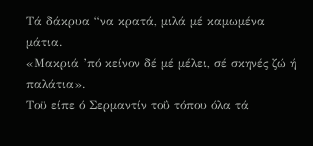Τά δάκρυα “να κρατά, μιλά μέ καμωμένα μάτια.
«Μακριά ’πό κείνον δέ μέ μέλει, σέ σκηνές ζώ ή παλάτια».
Τοϋ είπε ό Σερμαντίν τοΰ τόπου όλα τά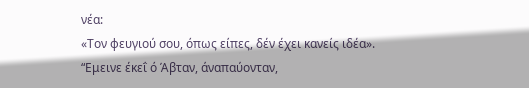νέα:
«Τον φευγιού σου, όπως είπες, δέν έχει κανείς ιδέα».
“Εμεινε έκεΐ ό Άβταν, άναπαύονταν,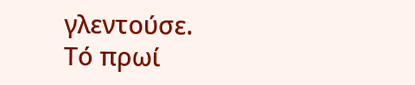γλεντούσε.
Τό πρωί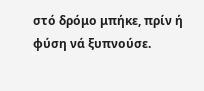στό δρόμο μπήκε, πρίν ή φύση νά ξυπνούσε.